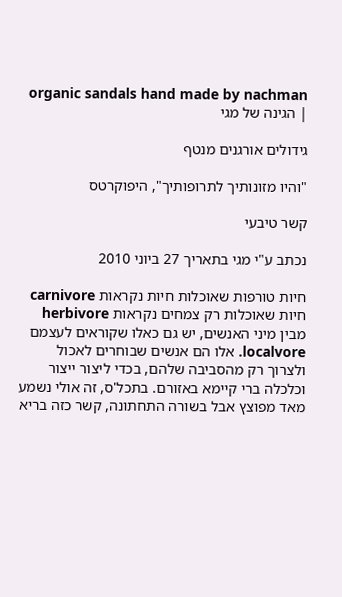organic sandals hand made by nachman | הגינה של מגי

גידולים אורגנים מנטף

"והיו מזונותיך לתרופותיך", היפוקרטס

קשר טיבעי

נכתב ע"י מגי בתאריך 27 ביוני 2010

חיות טורפות שאוכלות חיות נקראות carnivore
חיות שאוכלות רק צמחים נקראות herbivore
מבין מיני האנשים, יש גם כאלו שקוראים לעצמם localvore. אלו הם אנשים שבוחרים לאכול ולצרוך רק מהסביבה שלהם, בכדי ליצור ייצור וכלכלה ברי קיימא באזורם. בתכל'ס, זה אולי נשמע מאד מפוצץ אבל בשורה התחתונה, קשר כזה בריא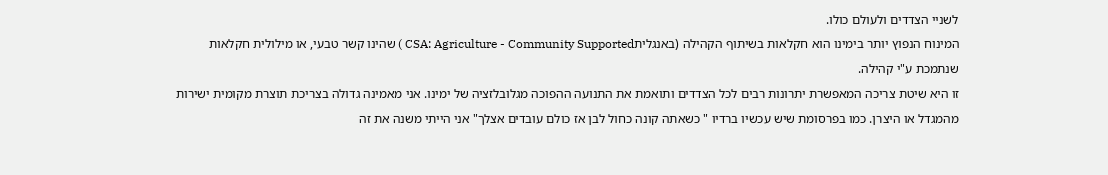לשניי הצדדים ולעולם כולו.
המינוח הנפוץ יותר בימינו הוא חקלאות בשיתוף הקהילה (באנגליתCSA: Agriculture - Community Supported ) שהינו קשר טבעי, או מילולית חקלאות שנתמכת ע"י קהילה.
זו היא שיטת צריכה המאפשרת יתרונות רבים לכל הצדדים ותואמת את התנועה ההפוכה מגלובלזציה של ימינו. אני מאמינה גדולה בצריכת תוצרת מקומית ישירות מהמגדל או היצרן. כמו בפרסומת שיש עכשיו ברדיו " כשאתה קונה כחול לבן אז כולם עובדים אצלך" אני הייתי משנה את זה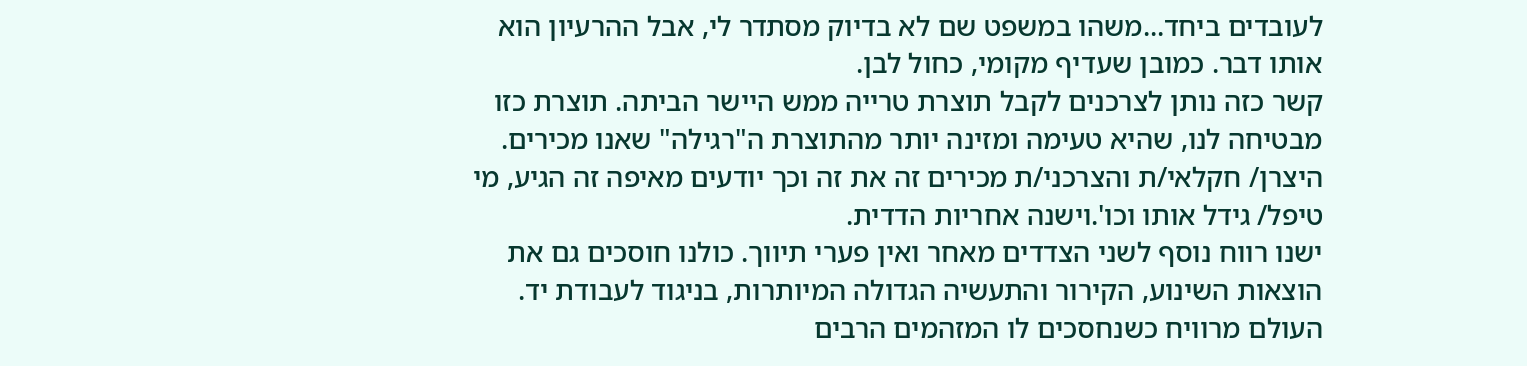לעובדים ביחד...משהו במשפט שם לא בדיוק מסתדר לי, אבל ההרעיון הוא אותו דבר. כמובן שעדיף מקומי, כחול לבן.
קשר כזה נותן לצרכנים לקבל תוצרת טרייה ממש היישר הביתה. תוצרת כזו מבטיחה לנו, שהיא טעימה ומזינה יותר מהתוצרת ה"רגילה" שאנו מכירים. היצרן/ חקלאי/ת והצרכני/ת מכירים זה את זה וכך יודעים מאיפה זה הגיע, מי טיפל/ גידל אותו וכו'.וישנה אחריות הדדית.
ישנו רווח נוסף לשני הצדדים מאחר ואין פערי תיווך. כולנו חוסכים גם את הוצאות השינוע, הקירור והתעשיה הגדולה המיותרות, בניגוד לעבודת יד. העולם מרוויח כשנחסכים לו המזהמים הרבים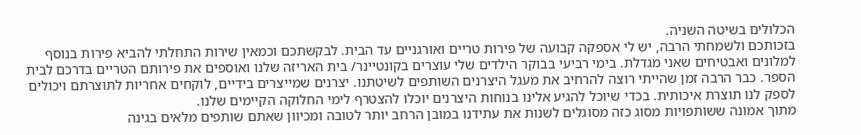הכלולים בשיטה השניה.
בזכותכם ולשמחתי הרבה, יש לי אספקה קבועה של פירות טריים ואורגניים עד הבית. לבקשתכם וכמאין שירות התחלתי להביא פירות בנוסף למלונים ואבטיחים שאני מגדלת. בימי רביעי בבוקר הילדים שלי עוצרים בקונטיינר/ בית האריזה שלנו ואוספים את פירותם הטריים בדרכם לבית הספר. כבר הרבה זמן שהייתי רוצה להרחיב את מעגל היצרנים השותפים לשיטתנו. יצרנים שמייצרים בידיים, לוקחים אחריות לתוצרתם ויכולים לספק לנו תוצרת איכותית. בכדי שיוכל להגיע אלינו בנוחות היצרנים יוכלו להצטרף לימי החלוקה הקיימים שלנו.
מתוך אמונה ששותפויות מסוג כזה מסוגלים לשנות את עתידנו במובן הרחב יותר לטובה ומכיוון שאתם שותפים מלאים בגינה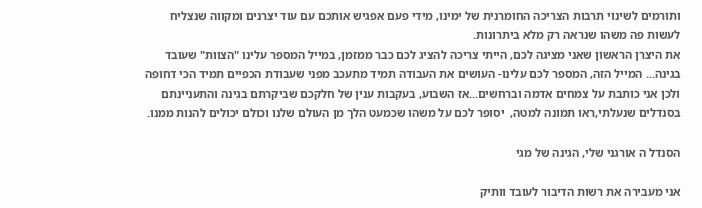ותורמים לשינוי תרבות הצריכה החומרנית של ימינו, מידי פעם אפגיש אותכם עם עוד יצרנים ומקווה שנצליח לעשות פה משהו שנראה רק מלא ביתרונות.
את היצרן הראשון שאני מציגה לכם, הייתי צריכה להציג לכם כבר ממזמן, במייל המספר עלינו "הצוות" שעובד בגינה... המייל הזה, המספר לכם עלינו- העושים את העבודה תמיד מתעכב מפני שעבודת הכפיים תמיד הכי דחופה ולכן אני כותבת על צמחים אדמה וברחשים...אז השבוע, בעקבות ענין של חלקכם שביקרתם בגינה והתעניינתם בסנדלים שנעלתי,ראו תמונה למטה,  יסופר לכם על משהו שכמעט הלך מן העולם שלנו וכולם יכולים להנות ממנו.

הסנדל ה אורגני שלי, הגינה של מגי

אני מעבירה את רשות הדיבור לעובד וותיק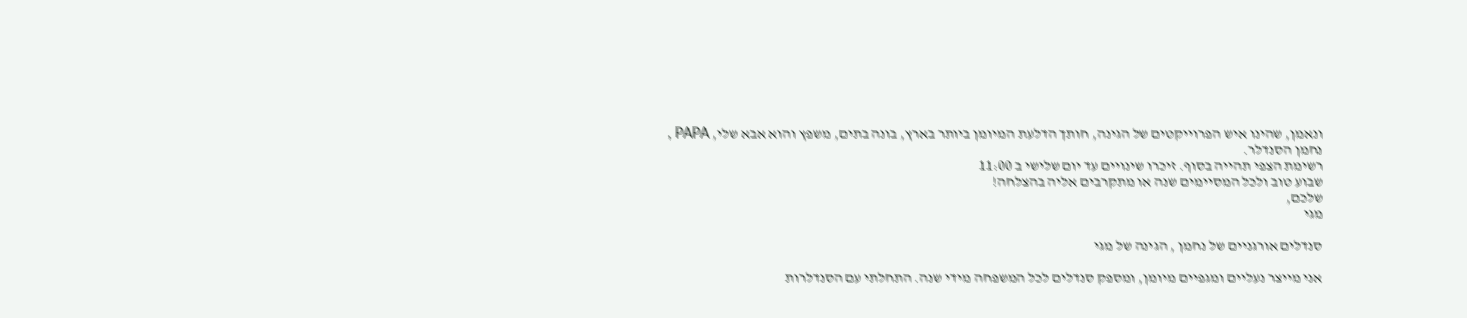ונאמן, שהינו איש הפרוייקטים של הגינה, חותך הדלעת המיומן ביותר בארץ, בונה בתים, משפץ והוא אבא שלי, PAPA , נחמן הסנדלר.
רשימת הצפי תהייה בסוף. זיכרו שינויים עד יום שלישי ב 11:00
שבוע טוב ולכל המסיימים שנה או מתקרבים אליה בהצלחה!
שלכם,
מגי

סנדלים אורגניים של נחמן , הגינה של מגי

אני מייצר נעליים ומגפיים מיומן, ומספק סנדלים לכל המשפחה מידי שנה. התחלתי עם הסנדלרות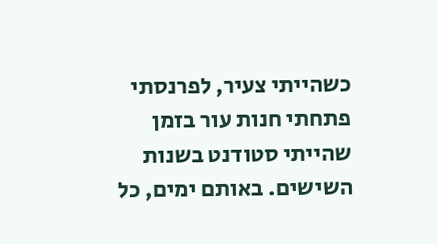כשהייתי צעיר, לפרנסתי פתחתי חנות עור בזמן שהייתי סטודנט בשנות השישים. באותם ימים, כל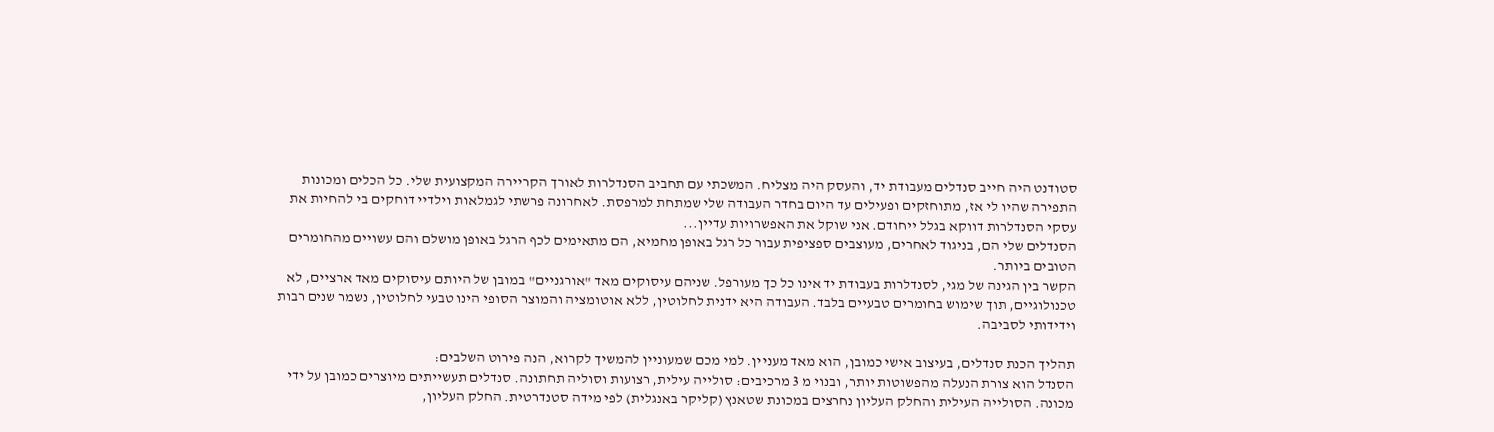סטודנט היה חייב סנדלים מעבודת יד, והעסק היה מצליח. המשכתי עם תחביב הסנדלרות לאורך הקריירה המקצועית שלי. כל הכלים ומכונות התפירה שהיו לי אז, מתוחזקים ופעילים עד היום בחדר העבודה שלי שמתחת למרפסת. לאחרונה פרשתי לגמלאות וילדיי דוחקים בי להחיות את עסקי הסנדלרות דווקא בגלל ייחודם. אני שוקל את האפשרויות עדיין...
הסנדלים שלי הם, בניגוד לאחרים, מעוצבים ספציפית עבור כל רגל באופן מחמיא, הם מתאימים לכף הרגל באופן מושלם והם עשויים מהחומרים הטובים ביותר.
הקשר בין הגינה של מגי, לסנדלרות בעבודת יד אינו כל כך מעורפל. שניהם עיסוקים מאד "אורגניים" במובן של היותם עיסוקים מאד ארציים, לא טכנולוגיים, תוך שימוש בחומרים טבעיים בלבד. העבודה היא ידנית לחלוטין, ללא אוטומציה והמוצר הסופי הינו טבעי לחלוטין, נשמר שנים רבות וידידותי לסביבה.

תהליך הכנת סנדלים, בעיצוב אישי כמובן, הוא מאד מעניין. למי מכם שמעוניין להמשיך לקרוא, הנה פירוט השלבים:
הסנדל הוא צורת הנעלה מהפשוטות יותר, ובנוי מ 3 מרכיבים: סולייה עילית, רצועות וסוליה תחתונה. סנדלים תעשייתים מיוצרים כמובן על ידי מכונה. הסולייה העילית והחלק העליון נחרצים במכונת שטאנץ (קליקר באנגלית) לפי מידה סטנדרטית. החלק העליון,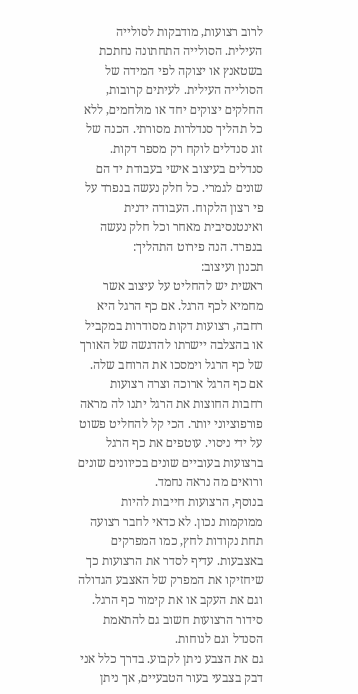לרוב רצועות, מודבקות לסולייה העילית. הסולייה התחתונה נחתכת בשטאנץ או יצוקה לפי המידה של הסולייה העילית. לעיתים קרובות, החלקים יצוקים יחד או מולחמים, ללא כל תהליך סנדלרות מסורתי. הכנה של זוג סנדלים לוקח רק מספר דקות.
סנדלים בעיצוב אישי בעבודת יד הם שונים לגמרי. כל חלק נעשה בנפרד על פי רצון הלקוח. העבודה ידנית ואינטנסיבית מאחר וכל חלק נעשה בנפרד. הנה פירוט התהליך:
תכנון ועיצוב:
ראשית יש להחליט על עיצוב אשר מחמיא לכף הרגל. אם כף הרגל היא רחבה, רצועות דקות מסודרות במקביל או בהצלבה יישרתו להדגשה של האורך של כף הרגל וימסכו את הרוחב שלה. אם כף הרגל ארוכה וצרה רצועות רחבות החוצות את הרגל יתנו לה מראה פורפוציוני יותר. הכי קל להחליט פשוט על ידי ניסוי. עוטפים את כף הרגל ברצועות בעוביים שונים בכיוונים שונים ורואים מה נראה נחמד.
בנוסף, הרצועות חייבות להיות ממוקמות נכון. לא כדאי לחבר רצועה תחת נקודות לחץ, כמו המפרקים באצבעות. עדיף לסדר את הרצועות כך שיחזיקו את המפרק של האצבע הגדולה וגם את העקב או את קימור כף הרגל. סידור הרצועות חשוב גם להתאמת הסנדל וגם לנוחות.
גם את הצבע ניתן לקבוע. בדרך כלל אני דבק בצבעי בעור הטבעיים, אך ניתן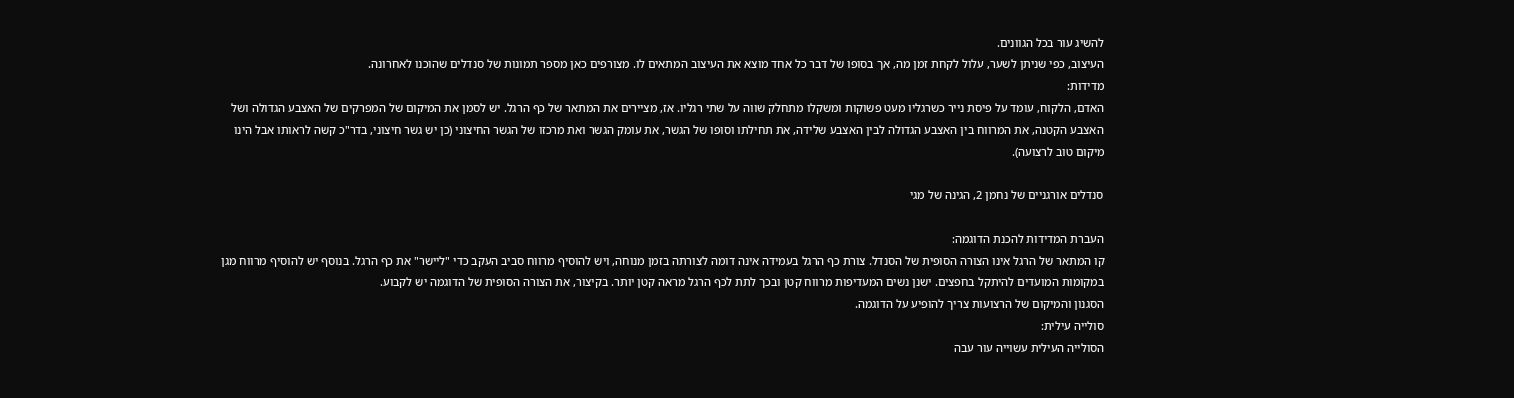להשיג עור בכל הגוונים.
העיצוב, כפי שניתן לשער, עלול לקחת זמן מה, אך בסופו של דבר כל אחד מוצא את העיצוב המתאים לו. מצורפים כאן מספר תמונות של סנדלים שהוכנו לאחרונה.
מדידות:
האדם, הלקוח, עומד על פיסת נייר כשרגליו מעט פשוקות ומשקלו מתחלק שווה על שתי רגליו. אז, מציירים את המתאר של כף הרגל. יש לסמן את המיקום של המפרקים של האצבע הגדולה ושל האצבע הקטנה, את המרווח בין האצבע הגדולה לבין האצבע שלידה, את תחילתו וסופו של הגשר, את עומק הגשר ואת מרכזו של הגשר החיצוני (כן יש גשר חיצוני, בדר"כ קשה לראותו אבל הינו מיקום טוב לרצועה).

סנדלים אורגניים של נחמן 2, הגינה של מגי

העברת המדידות להכנת הדוגמה:
קו המתאר של הרגל אינו הצורה הסופית של הסנדל. צורת כף הרגל בעמידה אינה דומה לצורתה בזמן מנוחה, ויש להוסיף מרווח סביב העקב כדי "ליישר" את כף הרגל. בנוסף יש להוסיף מרווח מגן במקומות המועדים להיתקל בחפצים. ישנן נשים המעדיפות מרווח קטן ובכך לתת לכף הרגל מראה קטן יותר. בקיצור, את הצורה הסופית של הדוגמה יש לקבוע.
הסגנון והמיקום של הרצועות צריך להופיע על הדוגמה.
סולייה עילית:
הסולייה העילית עשוייה עור עבה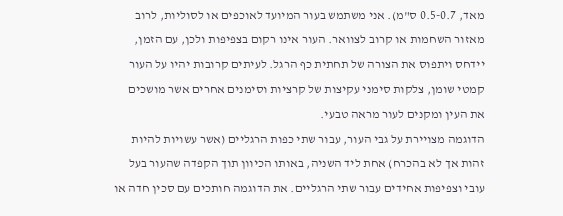מאד, 0.5-0.7 ס"מ). אני משתמש בעור המיועד לאוכפים או לסוליות, לרוב מאזור השחמות או קרוב לצוואר. העור אינו רקום בצפיפות ולכן, עם הזמן, יידחס ויתפוס את הצורה של תחתית כף הרגל. לעיתים קרובות יהיו על העור קמטי שומן, צלקות סימני עקיצות של קרציות וסימנים אחרים אשר מושכים את העין ומקנים לעור מראה טבעי.
הדוגמה מצויירת על גבי העור, עבור שתי כפות הרגליים (אשר עשויות להיות זהות אך לא בהכרח) אחת ליד השניה, באותו הכיוון תוך הקפדה שהעור בעל עובי וצפיפות אחידים עבור שתי הרגליים. את הדוגמה חותכים עם סכין חדה או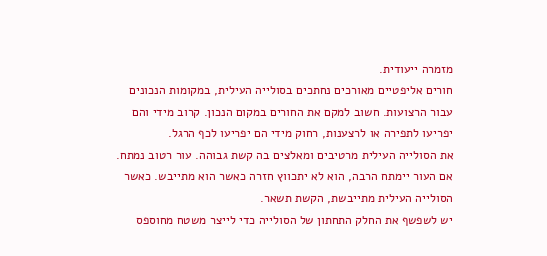מזמרה ייעודית.
חורים אליפטיים מאורכים נחתכים בסולייה העילית, במקומות הנכונים עבור הרצועות. חשוב למקם את החורים במקום הנכון. קרוב מידי והם יפריעו לתפירה או לרצענות, רחוק מידי הם יפריעו לכף הרגל.
את הסולייה העילית מרטיבים ומאלצים בה קשת גבוהה. עור רטוב נמתח. אם העור יימתח הרבה, הוא לא יתכווץ חזרה כאשר הוא מתייבש. כאשר הסולייה העילית מתייבשת, הקשת תשאר.
יש לשפשף את החלק התחתון של הסולייה כדי לייצר משטח מחוספס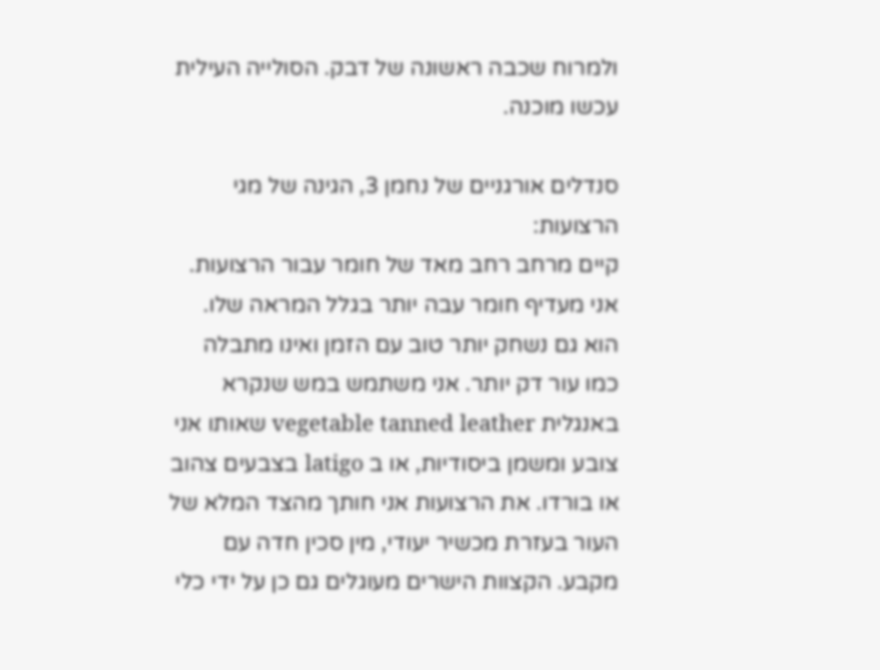ולמרוח שכבה ראשונה של דבק. הסולייה העילית עכשו מוכנה.

סנדלים אורגניים של נחמן 3, הגינה של מגי
הרצועות:
קיים מרחב רחב מאד של חומר עבור הרצועות. אני מעדיף חומר עבה יותר בגלל המראה שלו. הוא גם נשחק יותר טוב עם הזמן ואינו מתבלה כמו עור דק יותר. אני משתמש במש שנקרא באנגלית vegetable tanned leather שאותו אני צובע ומשמן ביסודיות, או ב latigo בצבעים צהוב או בורדו. את הרצועות אני חותך מהצד המלא של העור בעזרת מכשיר יעודי, מין סכין חדה עם מקבע. הקצוות הישרים מעוגלים גם כן על ידי כלי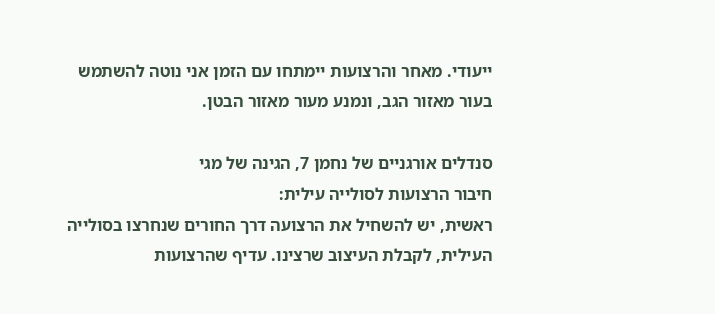ייעודי. מאחר והרצועות יימתחו עם הזמן אני נוטה להשתמש בעור מאזור הגב, ונמנע מעור מאזור הבטן.

סנדלים אורגניים של נחמן 7, הגינה של מגי
חיבור הרצועות לסולייה עילית:
ראשית, יש להשחיל את הרצועה דרך החורים שנחרצו בסולייה העילית, לקבלת העיצוב שרצינו. עדיף שהרצועות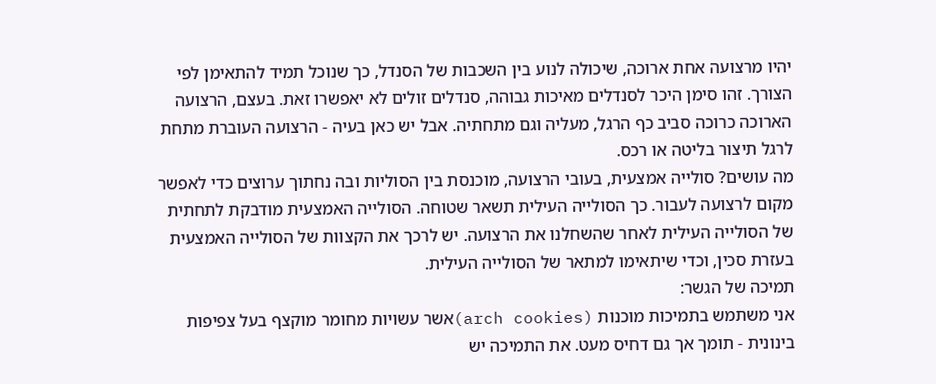יהיו מרצועה אחת ארוכה, שיכולה לנוע בין השכבות של הסנדל, כך שנוכל תמיד להתאימן לפי הצורך. זהו סימן היכר לסנדלים מאיכות גבוהה, סנדלים זולים לא יאפשרו זאת. בעצם, הרצועה הארוכה כרוכה סביב כף הרגל, מעליה וגם מתחתיה. אבל יש כאן בעיה - הרצועה העוברת מתחת לרגל תיצור בליטה או רכס.
מה עושים? סולייה אמצעית, בעובי הרצועה, מוכנסת בין הסוליות ובה נחתוך ערוצים כדי לאפשר מקום לרצועה לעבור. כך הסולייה העילית תשאר שטוחה. הסולייה האמצעית מודבקת לתחתית של הסולייה העילית לאחר שהשחלנו את הרצועה. יש לרכך את הקצוות של הסולייה האמצעית בעזרת סכין, וכדי שיתאימו למתאר של הסולייה העילית.
תמיכה של הגשר:
אני משתמש בתמיכות מוכנות (arch cookies)אשר עשויות מחומר מוקצף בעל צפיפות בינונית - תומך אך גם דחיס מעט. את התמיכה יש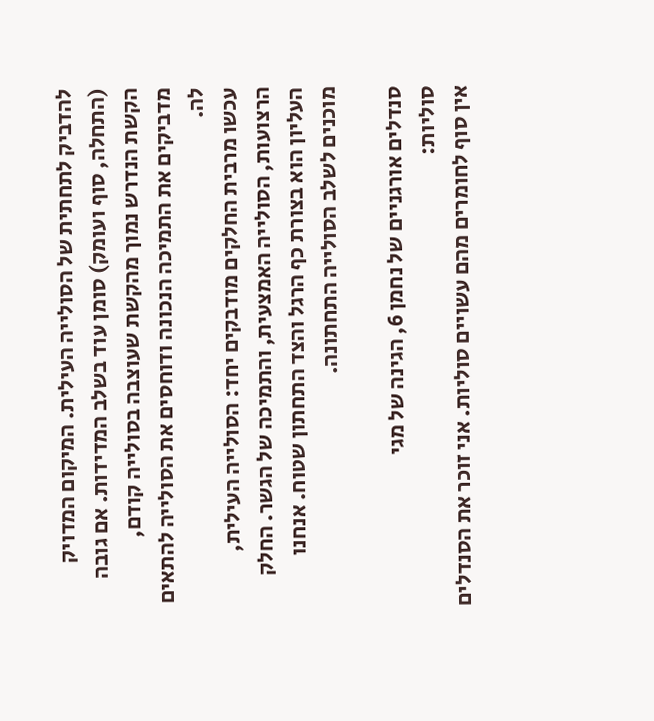להדביק לתחתית של הסולייה העילית. המיקום המדויק (התחלה, סוף ועומק) סומן עוד בשלב המדידות. אם גובה הקשת הנדרש נמוך מהקשת שעוצבה בסולייה קודם, מדביקים את התמיכה הנכונה ודוחסים את הסולייה להתאים לה.
עכשו מרבית החלקים מודבקים יחד: הסולייה העילית, הרצועות, הסולייה האמצעית, והתמיכה של הגשר. החלק העליון הוא בצורת כף הרגל והצד התחתון שטוח. אנחנו מוכנים לשלב הסולייה התחתונה.

סנדלים אורגניים של נחמן 6, הגינה של מגי
סוליות:
אין סוף לחומרים מהם עשויים סוליות. אני זוכר את הסנדלים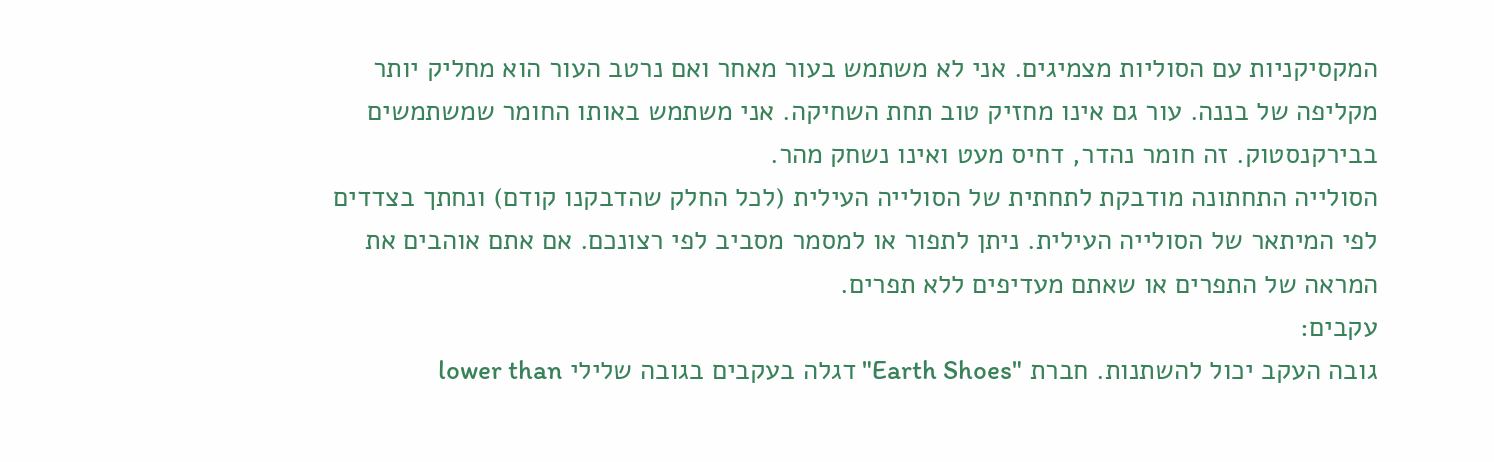המקסיקניות עם הסוליות מצמיגים. אני לא משתמש בעור מאחר ואם נרטב העור הוא מחליק יותר מקליפה של בננה. עור גם אינו מחזיק טוב תחת השחיקה. אני משתמש באותו החומר שמשתמשים בבירקנסטוק. זה חומר נהדר, דחיס מעט ואינו נשחק מהר.
הסולייה התחתונה מודבקת לתחתית של הסולייה העילית (לכל החלק שהדבקנו קודם) ונחתך בצדדים לפי המיתאר של הסולייה העילית. ניתן לתפור או למסמר מסביב לפי רצונכם. אם אתם אוהבים את המראה של התפרים או שאתם מעדיפים ללא תפרים.
עקבים:
גובה העקב יכול להשתנות. חברת "Earth Shoes" דגלה בעקבים בגובה שלילי lower than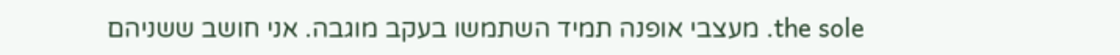the sole. מעצבי אופנה תמיד השתמשו בעקב מוגבה. אני חושב ששניהם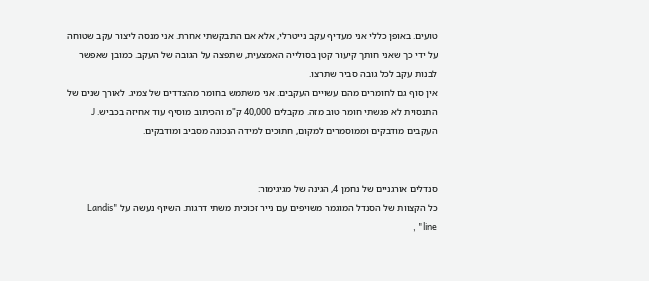טועים. באופן כללי אני מעדיף עקב נייטרלי, אלא אם התבקשתי אחרת. אני מנסה ליצור עקב שטוחה על ידי כך שאני חותך קיעור קטן בסולייה האמצעית, שתפצה על הגובה של העקב. כמובן שאפשר לבנות עקב לכל גובה סביר שתרצו.
אין סוף גם לחומרים מהם עשויים העקבים. אני משתמש בחומר מהצדדים של צמיג. לאורך שנים של התנסוית לא פגשתי חומר טוב מזה. מקבלים 40,000 ק"מ והכיתוב מוסיף עוד אחיזה בכביש. J
העקבים מודבקים וממוסמרים למקום, חתוכים למידה הנכונה מסביב ומודבקים.


סנדלים אורגניים של נחמן 4, הגינה של מגיגימור:
כל הקצוות של הסנדל המוגמר משויפים עם נייר זכוכית משתי דרגות. השיוף נעשה על "Landis line" ,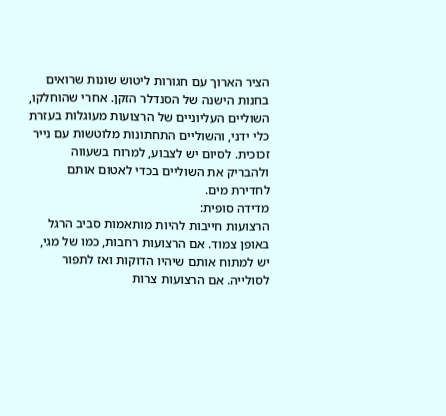הציר הארוך עם חגורות ליטוש שונות שרואים בחנות הישנה של הסנדלר הזקן. אחרי שהוחלקו, השוליים העליוניים של הרצועות מעוגלות בעזרת כלי ידני, והשוליים התחתונות מלוטשות עם נייר זכוכית. לסיום יש לצבוע, למרוח בשעווה ולהבריק את השוליים בכדי לאטום אותם לחדירת מים.
מדידה סופית:
הרצועות חייבות להיות מותאמות סביב הרגל באופן צמוד. אם הרצועות רחבות, כמו של מגי, יש למתוח אותם שיהיו הדוקות ואז לתפור לסולייה. אם הרצועות צרות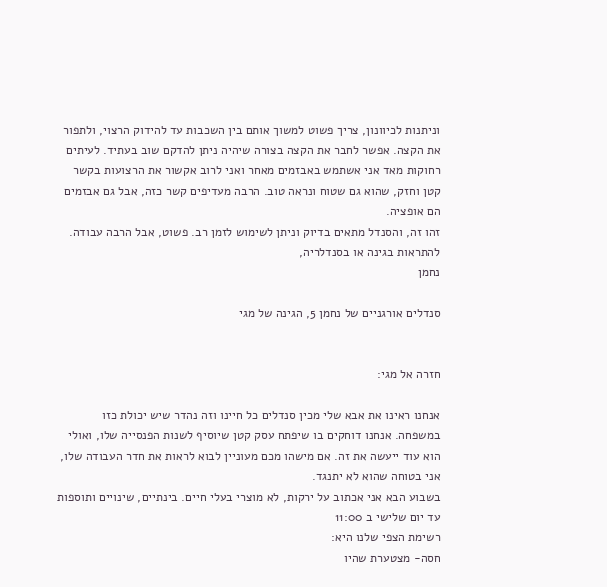וניתנות לכיוונון, צריך פשוט למשוך אותם בין השכבות עד להידוק הרצוי, ולתפור את הקצה. אפשר לחבר את הקצה בצורה שיהיה ניתן להדקם שוב בעתיד. לעיתים רחוקות מאד אני אשתמש באבזמים מאחר ואני לרוב אקשור את הרצועות בקשר קטן וחזק, שהוא גם שטוח ונראה טוב. הרבה מעדיפים קשר כזה, אבל גם אבזמים הם אופציה.
זהו זה, והסנדל מתאים בדיוק וניתן לשימוש לזמן רב. פשוט, אבל הרבה עבודה.
להתראות בגינה או בסנדלריה,
נחמן

סנדלים אורגניים של נחמן 5, הגינה של מגי


חזרה אל מגי:

אנחנו ראינו את אבא שלי מכין סנדלים כל חיינו וזה נהדר שיש יכולת כזו במשפחה. אנחנו דוחקים בו שיפתח עסק קטן שיוסיף לשנות הפנסייה שלו, ואולי הוא עוד ייעשה את זה. אם מישהו מכם מעוניין לבוא לראות את חדר העבודה שלו, אני בטוחה שהוא לא יתנגד.
בשבוע הבא אני אכתוב על ירקות, לא מוצרי בעלי חיים. בינתיים, שינויים ותוספות עד יום שלישי ב 11:00
רשימת הצפי שלנו היא:
חסה- מצטערת שהיו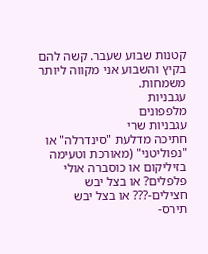קטנות שבוע שעבר. קשה להם בקיץ והשבוע אני מקווה ליותר משמחות.
עגבניות
מלפפונים
עגבניות שרי
חתיכה מדלעת "סינדרלה" או "נפוליטני" (מאורכת וטעימה
בזיליקום או כוסברה אולי
פלפלים? או בצל יבש
חצילים-??? או בצל יבש
תירס-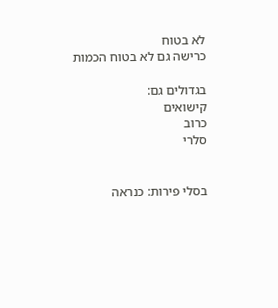לא בטוח
כרישה גם לא בטוח הכמות

בגדולים גם:
קישואים
כרוב
סלרי


בסלי פירות: כנראה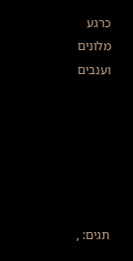כרגע
מלונים
וענבים






תגים: ,